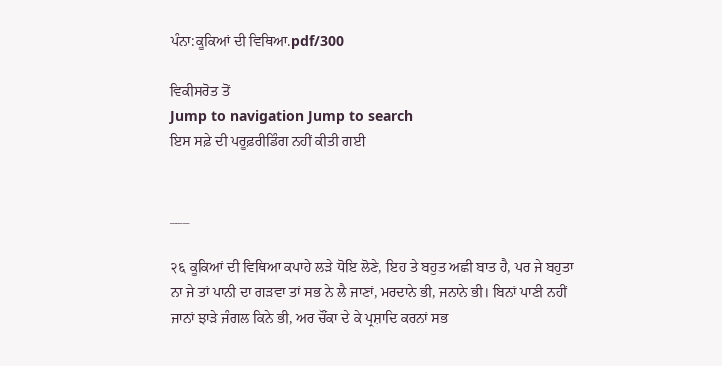ਪੰਨਾ:ਕੂਕਿਆਂ ਦੀ ਵਿਥਿਆ.pdf/300

ਵਿਕੀਸਰੋਤ ਤੋਂ
Jump to navigation Jump to search
ਇਸ ਸਫ਼ੇ ਦੀ ਪਰੂਫ਼ਰੀਡਿੰਗ ਨਹੀਂ ਕੀਤੀ ਗਈ


___

२६ ਕੂਕਿਆਂ ਦੀ ਵਿਥਿਆ ਕਪਾਹੇ ਲੜੇ ਧੋਇ ਲੋਣੇ, ਇਹ ਤੇ ਬਹੁਤ ਅਛੀ ਬਾਤ ਹੈ, ਪਰ ਜੇ ਬਹੁਤਾ ਨਾ ਜੇ ਤਾਂ ਪਾਨੀ ਦਾ ਗੜਵਾ ਤਾਂ ਸਭ ਨੇ ਲੈ ਜਾਣਾਂ, ਮਰਦਾਨੇ ਭੀ, ਜਨਾਨੇ ਭੀ। ਬਿਨਾਂ ਪਾਣੀ ਨਹੀਂ ਜਾਨਾਂ ਝਾੜੇ ਜੰਗਲ ਕਿਨੇ ਭੀ, ਅਰ ਚੌਂਕਾ ਦੇ ਕੇ ਪ੍ਰਸ਼ਾਦਿ ਕਰਨਾਂ ਸਭ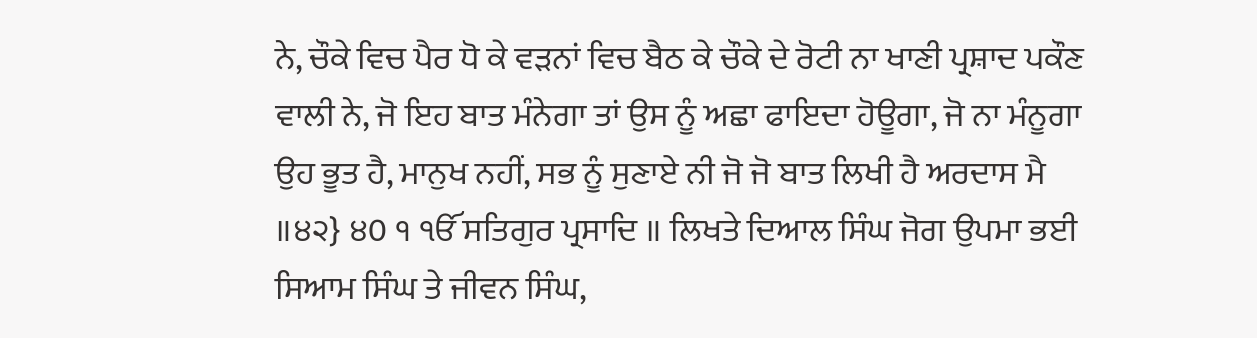ਨੇ, ਚੌਕੇ ਵਿਚ ਪੈਰ ਧੋ ਕੇ ਵੜਨਾਂ ਵਿਚ ਬੈਠ ਕੇ ਚੌਕੇ ਦੇ ਰੋਟੀ ਨਾ ਖਾਣੀ ਪ੍ਰਸ਼ਾਦ ਪਕੌਣ ਵਾਲੀ ਨੇ, ਜੋ ਇਹ ਬਾਤ ਮੰਨੇਗਾ ਤਾਂ ਉਸ ਨੂੰ ਅਛਾ ਫਾਇਦਾ ਹੋਊਗਾ, ਜੋ ਨਾ ਮੰਨੂਗਾ ਉਹ ਭੂਤ ਹੈ, ਮਾਨੁਖ ਨਹੀਂ, ਸਭ ਨੂੰ ਸੁਣਾਏ ਨੀ ਜੋ ਜੋ ਬਾਤ ਲਿਖੀ ਹੈ ਅਰਦਾਸ ਮੈ ॥੪੨} ੪0 ੧ ੴ ਸਤਿਗੁਰ ਪ੍ਰਸਾਦਿ ॥ ਲਿਖਤੇ ਦਿਆਲ ਸਿੰਘ ਜੋਗ ਉਪਮਾ ਭਈ ਸਿਆਮ ਸਿੰਘ ਤੇ ਜੀਵਨ ਸਿੰਘ,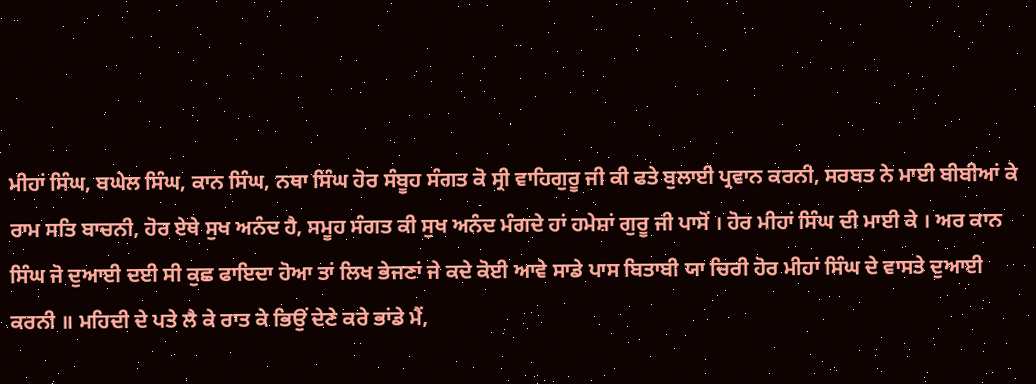ਮੀਹਾਂ ਸਿੰਘ, ਬਘੇਲ ਸਿੰਘ, ਕਾਨ ਸਿੰਘ, ਨਥਾ ਸਿੰਘ ਹੋਰ ਸੰਬੂਹ ਸੰਗਤ ਕੋ ਸ੍ਰੀ ਵਾਹਿਗੁਰੂ ਜੀ ਕੀ ਫਤੇ ਬੁਲਾਈ ਪ੍ਰਵਾਨ ਕਰਨੀ, ਸਰਬਤ ਨੇ ਮਾਈ ਬੀਬੀਆਂ ਕੇ ਰਾਮ ਸਤਿ ਬਾਚਨੀ, ਹੋਰ ਏਥੇ ਸੁਖ ਅਨੰਦ ਹੈ, ਸਮੂਹ ਸੰਗਤ ਕੀ ਸੁਖ ਅਨੰਦ ਮੰਗਦੇ ਹਾਂ ਹਮੇਸ਼ਾਂ ਗੁਰੂ ਜੀ ਪਾਸੋਂ । ਹੋਰ ਮੀਹਾਂ ਸਿੰਘ ਦੀ ਮਾਈ ਕੇ । ਅਰ ਕਾਨ ਸਿੰਘ ਜੋ ਦੁਆਈ ਦਈ ਸੀ ਕੁਛ ਫਾਇਦਾ ਹੋਆ ਤਾਂ ਲਿਖ ਭੇਜਣਾਂ ਜੇ ਕਦੇ ਕੋਈ ਆਵੇ ਸਾਡੇ ਪਾਸ ਬਿਤਾਬੀ ਯਾ ਚਿਰੀ ਹੋਰ ਮੀਹਾਂ ਸਿੰਘ ਦੇ ਵਾਸਤੇ ਦੁਆਈ ਕਰਨੀ ॥ ਮਹਿਦੀ ਦੇ ਪਤੇ ਲੈ ਕੇ ਰਾਤ ਕੇ ਭਿਉਂ ਦੇਣੇ ਕਰੇ ਭਾਂਡੇ ਮੈਂ,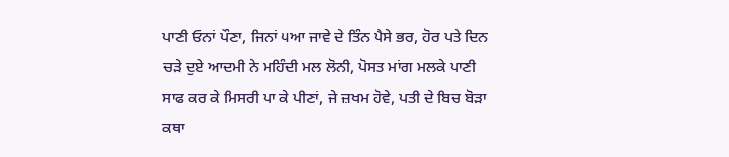ਪਾਣੀ ਓਨਾਂ ਪੌਣਾ, ਜਿਨਾਂ ੫ਆ ਜਾਵੇ ਦੇ ਤਿੰਨ ਪੈਸੇ ਭਰ, ਹੋਰ ਪਤੇ ਦਿਨ ਚੜੇ ਦੁਏ ਆਦਮੀ ਨੇ ਮਹਿੰਦੀ ਮਲ ਲੋਨੀ, ਪੋਸਤ ਮਾਂਗ ਮਲਕੇ ਪਾਣੀ ਸਾਫ ਕਰ ਕੇ ਮਿਸਰੀ ਪਾ ਕੇ ਪੀਣਾਂ, ਜੇ ਜ਼ਖਮ ਹੋਵੇ, ਪਤੀ ਦੇ ਬਿਚ ਬੋੜਾ ਕਥਾ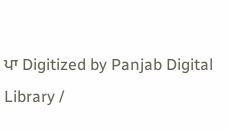ਪਾ Digitized by Panjab Digital Library /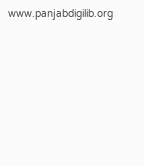www.panjabdigilib.org